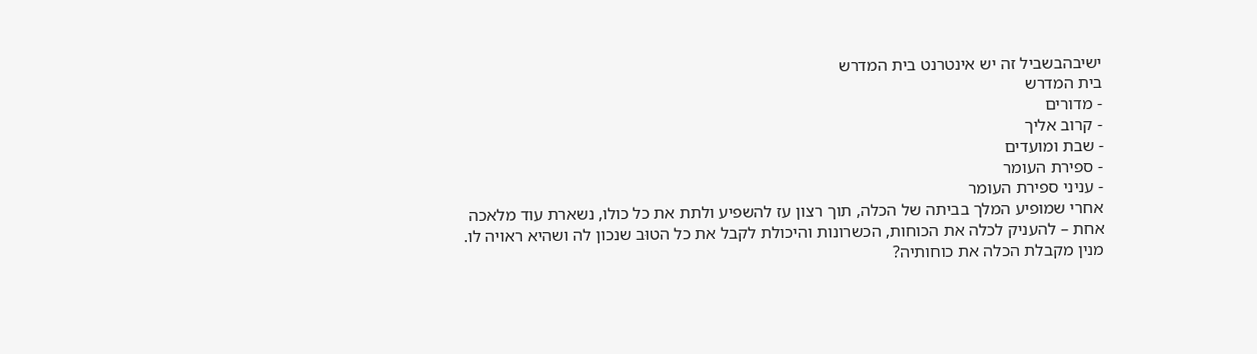ישיבהבשביל זה יש אינטרנט בית המדרש
בית המדרש
- מדורים
- קרוב אליך
- שבת ומועדים
- ספירת העומר
- עניני ספירת העומר
אחרי שמופיע המלך בביתה של הכלה, תוך רצון עז להשפיע ולתת את כל כולו, נשארת עוד מלאכה אחת – להעניק לכלה את הכוחות, הכשרונות והיכולת לקבל את כל הטוּב שנכון לה ושהיא ראויה לו.
מנין מקבלת הכלה את כוחותיה?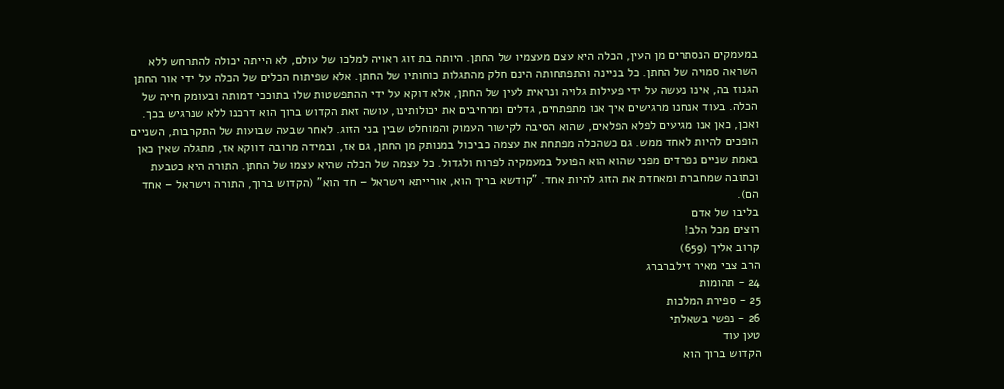במעמקים הנסתרים מן העין, הכלה היא עצם מעצמיו של החתן. היותה בת זוג ראויה למלכו של עולם, לא הייתה יכולה להתרחש ללא השראה סמויה של החתן. כל בניינה והתפתחותה הינם חלק מהתגלות כוחותיו של החתן. אלא שפיתוח הכלים של הכלה על ידי אור החתן הגנוז בה, אינו נעשה על ידי פעילות גלויה ונראית לעין של החתן, אלא דוקא על ידי ההתפשטות שלו בתוככי דמותה ובעומק חייה של הכלה. בעוד אנחנו מרגישים איך אנו מתפתחים, גדלים ומרחיבים את יכולותינו, עושה זאת הקדוש ברוך הוא דרכנו ללא שנרגיש בכך.
ואכן, כאן אנו מגיעים לפלא הפלאים, שהוא הסיבה לקישור העמוק והמוחלט שבין בני הזוג. לאחר שבעה שבועות של התקרבות, השניים הופכים להיות לאחד ממש. גם כשהכלה מפתחת את עצמה כביכול במנותק מן החתן, גם אז, ובמידה מרובה דווקא אז, מתגלה שאין כאן באמת שניים נפרדים מפני שהוא הוא הפועל במעמקיה לפרוח ולגדול. כל עצמה של הכלה שהיא עצמו של החתן. התורה היא כטבעת וכתובה שמחברת ומאחדת את הזוג להיות אחד. "קודשא בריך הוא, אורייתא וישראל – חד הוא" (הקדוש ברוך, התורה וישראל – אחד הם).
בליבו של אדם
רוצים מכל הלב!
קרוב אליך (659)
הרב צבי מאיר זילברברג
24 - תהומות
25 - ספירת המלכות
26 - נפשי בשאלתי
טען עוד
הקדוש ברוך הוא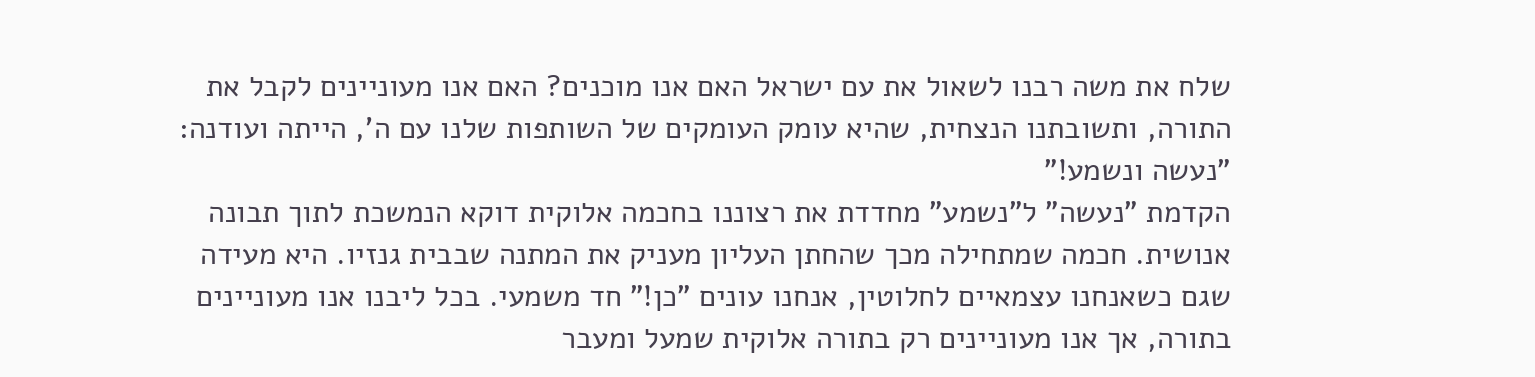שלח את משה רבנו לשאול את עם ישראל האם אנו מוכנים? האם אנו מעוניינים לקבל את התורה, ותשובתנו הנצחית, שהיא עומק העומקים של השותפות שלנו עם ה', הייתה ועודנה: "נעשה ונשמע!"
הקדמת "נעשה" ל"נשמע" מחדדת את רצוננו בחכמה אלוקית דוקא הנמשכת לתוך תבונה אנושית. חכמה שמתחילה מכך שהחתן העליון מעניק את המתנה שבבית גנזיו. היא מעידה שגם כשאנחנו עצמאיים לחלוטין, אנחנו עונים "כן!" חד משמעי. בכל ליבנו אנו מעוניינים בתורה, אך אנו מעוניינים רק בתורה אלוקית שמעל ומעבר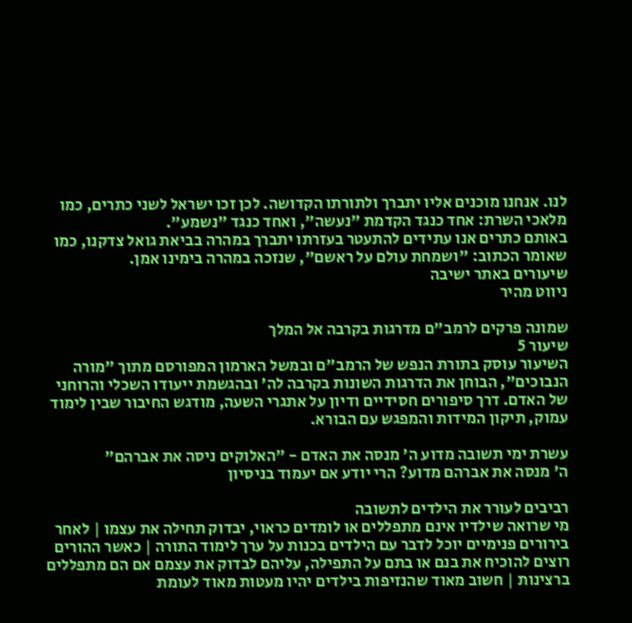לנו. אנחנו מוכנים אליו יתברך ולתורתו הקדושה. לכן זכו ישראל לשני כתרים, כמו מלאכי השרת: אחד כנגד הקדמת "נעשה", ואחד כנגד "נשמע".
באותם כתרים אנו עתידים להתעטר בעזרתו יתברך במהרה בביאת גואל צדקנו, כמו שאומר הכתוב: "ושמחת עולם על ראשם", שנזכה במהרה בימינו אמן.
שיעורים באתר ישיבה
ניווט מהיר

שמונה פרקים לרמב"ם מדרגות בקרבה אל המלך
שיעור 5
השיעור עוסק בתורת הנפש של הרמב"ם ובמשל הארמון המפורסם מתוך "מורה הנבוכים", הבוחן את הדרגות השונות בקרבה לה' ובהגשמת ייעודו השכלי והרוחני של האדם. דרך סיפורים חסידיים ודיון על אתגרי השעה, מודגש החיבור שבין לימוד עמוק, תיקון המידות והמפגש עם הבורא.

עשרת ימי תשובה מדוע ה' מנסה את האדם - "האלוקים ניסה את אברהם"
ה' מנסה את אברהם מדוע? הרי יודע אם יעמוד בניסיון

רביבים לעורר את הילדים לתשובה
מי שרואה שילדיו אינם מתפללים או לומדים כראוי, יבדוק תחילה את עצמו | לאחר בירורים פנימיים יוכל לדבר עם הילדים בכנות על ערך לימוד התורה | כאשר ההורים רוצים להוכיח את בנם או בתם על התפילה, עליהם לבדוק את עצמם אם הם מתפללים ברצינות | חשוב מאוד שהנזיפות בילדים יהיו מעטות מאוד לעומת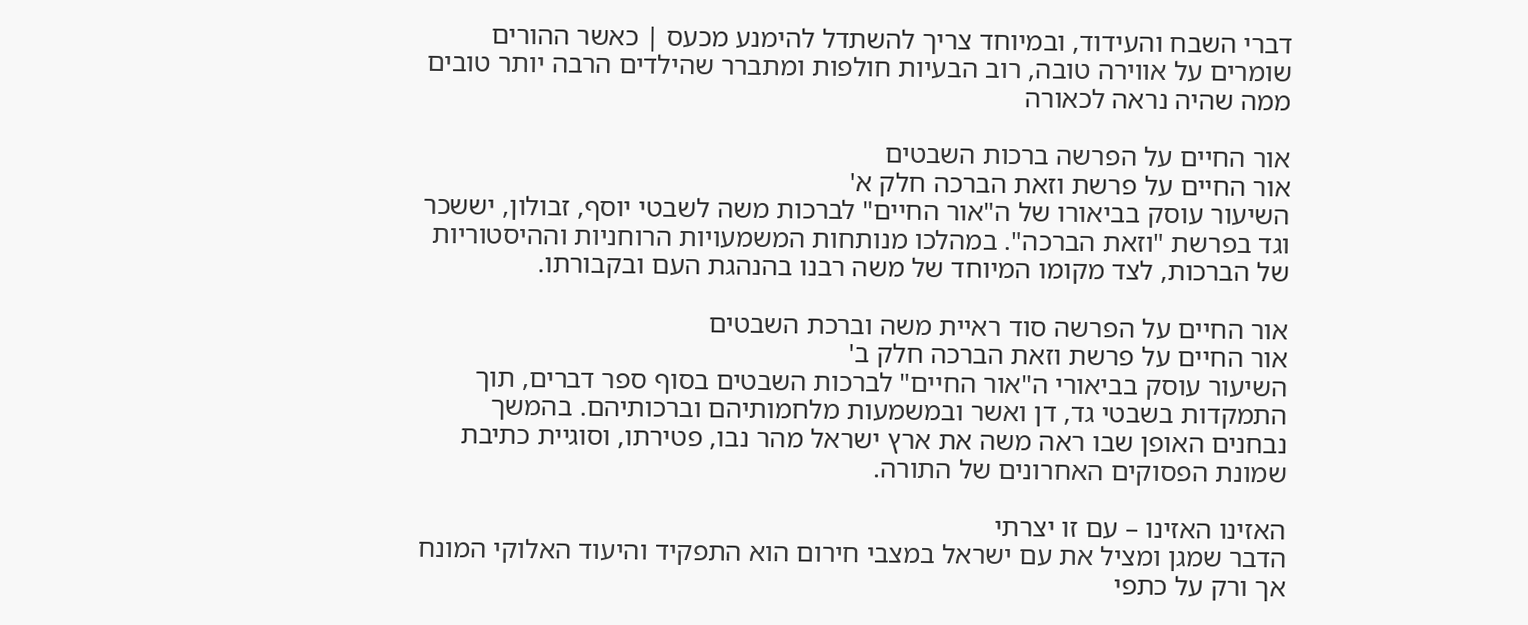דברי השבח והעידוד, ובמיוחד צריך להשתדל להימנע מכעס | כאשר ההורים שומרים על אווירה טובה, רוב הבעיות חולפות ומתברר שהילדים הרבה יותר טובים ממה שהיה נראה לכאורה

אור החיים על הפרשה ברכות השבטים
אור החיים על פרשת וזאת הברכה חלק א'
השיעור עוסק בביאורו של ה"אור החיים" לברכות משה לשבטי יוסף, זבולון, יששכר וגד בפרשת "וזאת הברכה". במהלכו מנותחות המשמעויות הרוחניות וההיסטוריות של הברכות, לצד מקומו המיוחד של משה רבנו בהנהגת העם ובקבורתו.

אור החיים על הפרשה סוד ראיית משה וברכת השבטים
אור החיים על פרשת וזאת הברכה חלק ב'
השיעור עוסק בביאורי ה"אור החיים" לברכות השבטים בסוף ספר דברים, תוך התמקדות בשבטי גד, דן ואשר ובמשמעות מלחמותיהם וברכותיהם. בהמשך נבחנים האופן שבו ראה משה את ארץ ישראל מהר נבו, פטירתו, וסוגיית כתיבת שמונת הפסוקים האחרונים של התורה.

האזינו האזינו – עם זו יצרתי
הדבר שמגן ומציל את עם ישראל במצבי חירום הוא התפקיד והיעוד האלוקי המונח אך ורק על כתפי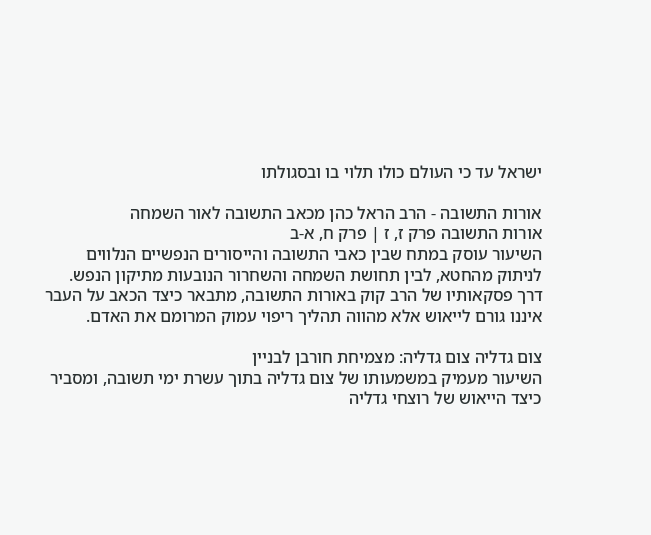ישראל עד כי העולם כולו תלוי בו ובסגולתו

אורות התשובה - הרב הראל כהן מכאב התשובה לאור השמחה
אורות התשובה פרק ז, ז | פרק ח, א-ב
השיעור עוסק במתח שבין כאבי התשובה והייסורים הנפשיים הנלווים לניתוק מהחטא, לבין תחושת השמחה והשחרור הנובעות מתיקון הנפש. דרך פסקאותיו של הרב קוק באורות התשובה, מתבאר כיצד הכאב על העבר איננו גורם לייאוש אלא מהווה תהליך ריפוי עמוק המרומם את האדם.

צום גדליה צום גדליה: מצמיחת חורבן לבניין
השיעור מעמיק במשמעותו של צום גדליה בתוך עשרת ימי תשובה, ומסביר כיצד הייאוש של רוצחי גדליה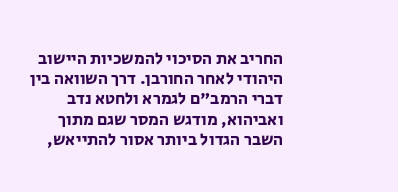החריב את הסיכוי להמשכיות היישוב היהודי לאחר החורבן. דרך השוואה בין דברי הרמב"ם לגמרא ולחטא נדב ואביהוא, מודגש המסר שגם מתוך השבר הגדול ביותר אסור להתייאש,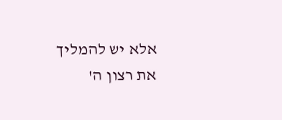אלא יש להמליך את רצון ה'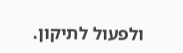ולפעול לתיקון.